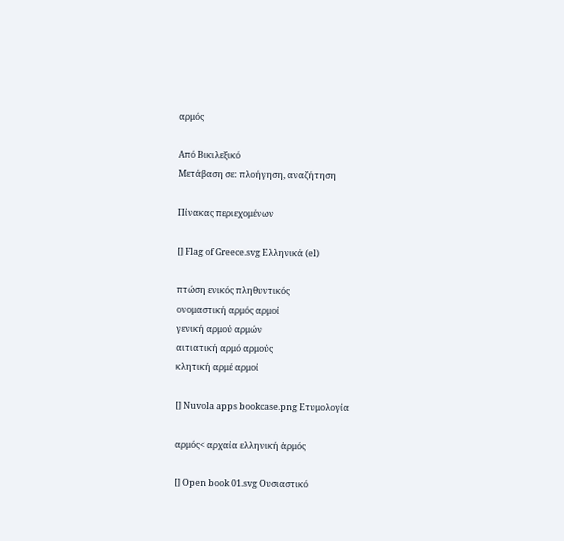αρμός

Από Βικιλεξικό
Μετάβαση σε: πλοήγηση, αναζήτηση

Πίνακας περιεχομένων

[] Flag of Greece.svg Ελληνικά (el)

πτώση ενικός πληθυντικός
ονομαστική αρμός αρμοί
γενική αρμού αρμών
αιτιατική αρμό αρμούς
κλητική αρμέ αρμοί

[] Nuvola apps bookcase.png Ετυμολογία

αρμός< αρχαία ελληνική ἁρμός

[] Open book 01.svg Ουσιαστικό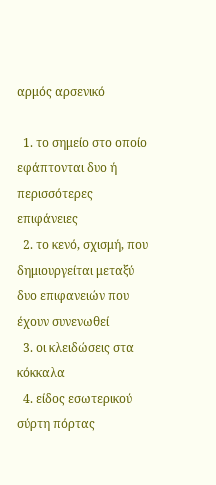αρμός αρσενικό

  1. το σημείο στο οποίο εφάπτονται δυο ή περισσότερες επιφάνειες
  2. το κενό, σχισμή, που δημιουργείται μεταξύ δυο επιφανειών που έχουν συνενωθεί
  3. οι κλειδώσεις στα κόκκαλα
  4. είδος εσωτερικού σύρτη πόρτας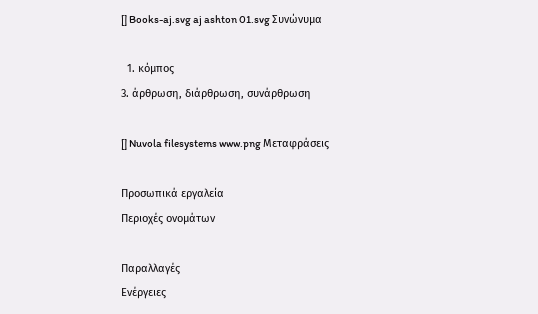[] Books-aj.svg aj ashton 01.svg Συνώνυμα

  1. κόμπος
3. άρθρωση, διάρθρωση, συνάρθρωση

[] Nuvola filesystems www.png Μεταφράσεις

Προσωπικά εργαλεία
Περιοχές ονομάτων

Παραλλαγές
Ενέργειες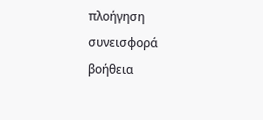πλοήγηση
συνεισφορά
βοήθεια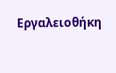Εργαλειοθήκη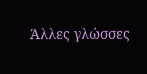Άλλες γλώσσες